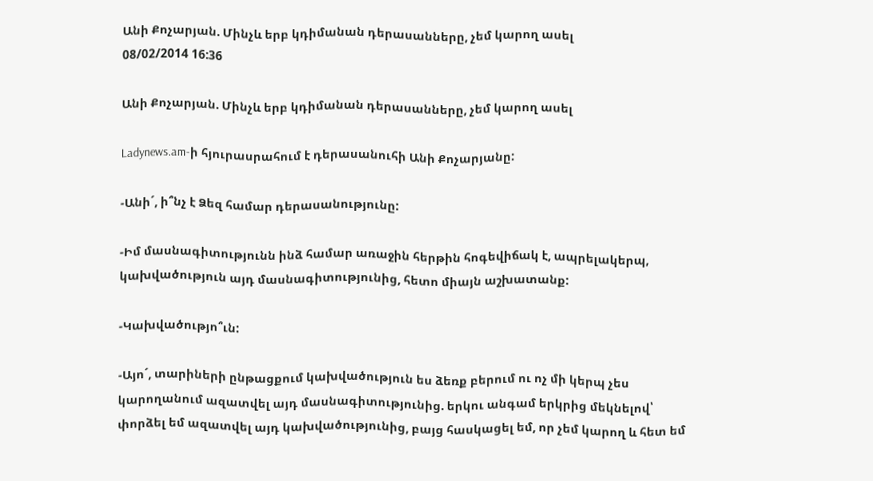Անի Քոչարյան. Մինչև երբ կդիմանան դերասանները, չեմ կարող ասել
08/02/2014 16:36

Անի Քոչարյան. Մինչև երբ կդիմանան դերասանները, չեմ կարող ասել

Ladynews.am-ի հյուրասրահում է դերասանուհի Անի Քոչարյանը:

-Անի´, ի՞նչ է Ձեզ համար դերասանությունը:

-Իմ մասնագիտությունն ինձ համար առաջին հերթին հոգեվիճակ է, ապրելակերպ, կախվածություն այդ մասնագիտությունից, հետո միայն աշխատանք:

-Կախվածությո՞ւն:

-Այո´, տարիների ընթացքում կախվածություն ես ձեռք բերում ու ոչ մի կերպ չես կարողանում ազատվել այդ մասնագիտությունից. երկու անգամ երկրից մեկնելով՝ փորձել եմ ազատվել այդ կախվածությունից, բայց հասկացել եմ, որ չեմ կարող և հետ եմ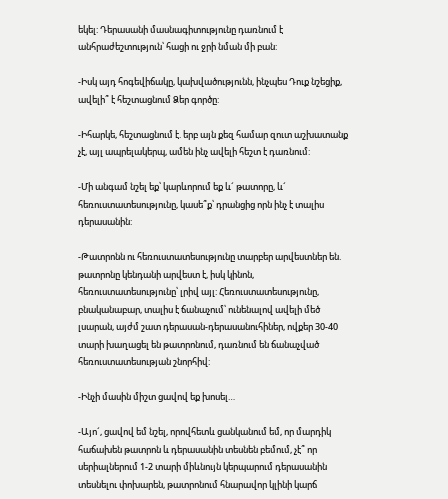եկել: Դերասանի մասնագիտությունը դառնում է անհրաժեշտություն՝ հացի ու ջրի նման մի բան:

-Իսկ այդ հոգեվիճակը, կախվածությունն, ինչպես Դուք նշեցիք, ավելի՞ է հեշտացնում Ձեր գործը:

-Իհարկե, հեշտացնում է. երբ այն քեզ համար զուտ աշխատանք չէ, այլ ապրելակերպ, ամեն ինչ ավելի հեշտ է դառնում:

-Մի անգամ նշել եք՝ կարևորում եք և´ թատորը, և´ հեռուստատեսությունը, կասե՞ք՝ դրանցից որն ինչ է տալիս դերասանին:

-Թատրոնն ու հեռուստատեսությունը տարբեր արվեստներ են. թատրոնը կենդանի արվեստ է, իսկ կինոն, հեռուստատեսությունը՝ լրիվ այլ: Հեռուստատեսությունը, բնականաբար, տալիս է ճանաչում՝ ունենալով ավելի մեծ լսարան, այժմ շատ դերասան-դերասանուհիներ, ովքեր 30-40 տարի խաղացել են թատրոնում, դառնում են ճանաչված հեռուստատեսության շնորհիվ:

-Ինչի մասին միշտ ցավով եք խոսել…

-Այո´, ցավով եմ նշել, որովհետև ցանկանում եմ, որ մարդիկ հաճախեն թատրոն և դերասանին տեսնեն բեմում, չէ՞ որ սերիալներում 1-2 տարի միևնույն կերպարում դերասանին տեսնելու փոխարեն, թատրոնում հնարավոր կլինի կարճ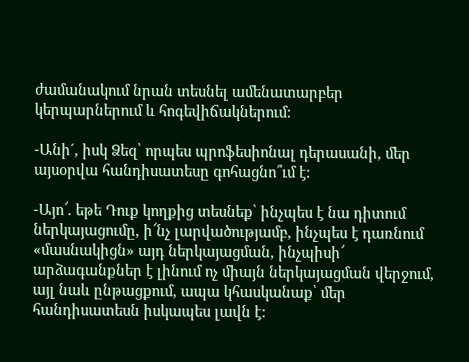ժամանակում նրան տեսնել ամենատարբեր կերպարներում և հոգեվիճակներում:

-Անի´, իսկ Ձեզ՝ որպես պրոֆեսիոնալ դերասանի, մեր այսօրվա հանդիսատեսը գոհացնո՞ւմ է:

-Այո՜. եթե Դուք կողքից տեսնեք՝ ինչպես է նա դիտում ներկայացումը, ի՜նչ լարվածությամբ, ինչպես է դառնում «մասնակիցն» այդ ներկայացման, ինչպիսի՜ արձագանքներ է լինում ոչ միայն ներկայացման վերջում, այլ նաև ընթացքում, ապա կհասկանաք՝ մեր հանդիսատեսն իսկապես լավն է: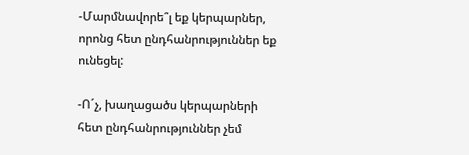-Մարմնավորե՞լ եք կերպարներ, որոնց հետ ընդհանրություններ եք ունեցել:

-Ո´չ, խաղացածս կերպարների հետ ընդհանրություններ չեմ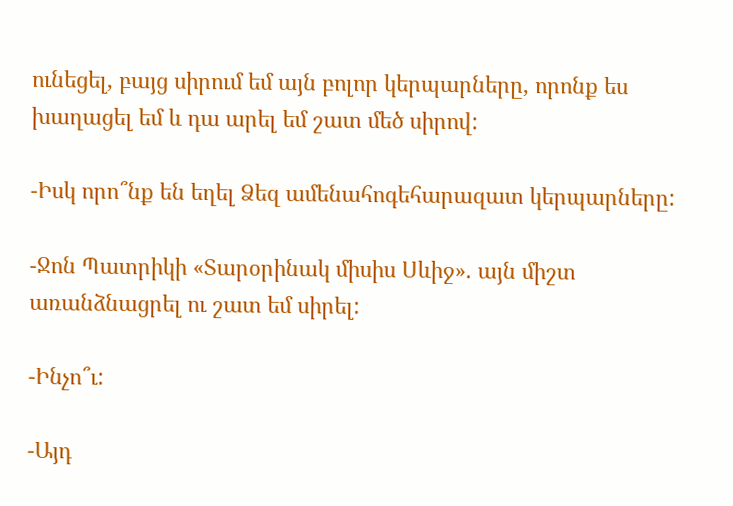ունեցել, բայց սիրում եմ այն բոլոր կերպարները, որոնք ես խաղացել եմ և դա արել եմ շատ մեծ սիրով:

-Իսկ որո՞նք են եղել Ձեզ ամենահոգեհարազատ կերպարները:

-Ջոն Պատրիկի «Տարօրինակ միսիս Սևիջ». այն միշտ առանձնացրել ու շատ եմ սիրել:

-Ինչո՞ւ:

-Այդ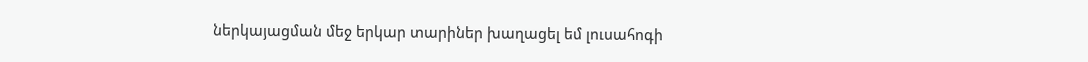ներկայացման մեջ երկար տարիներ խաղացել եմ լուսահոգի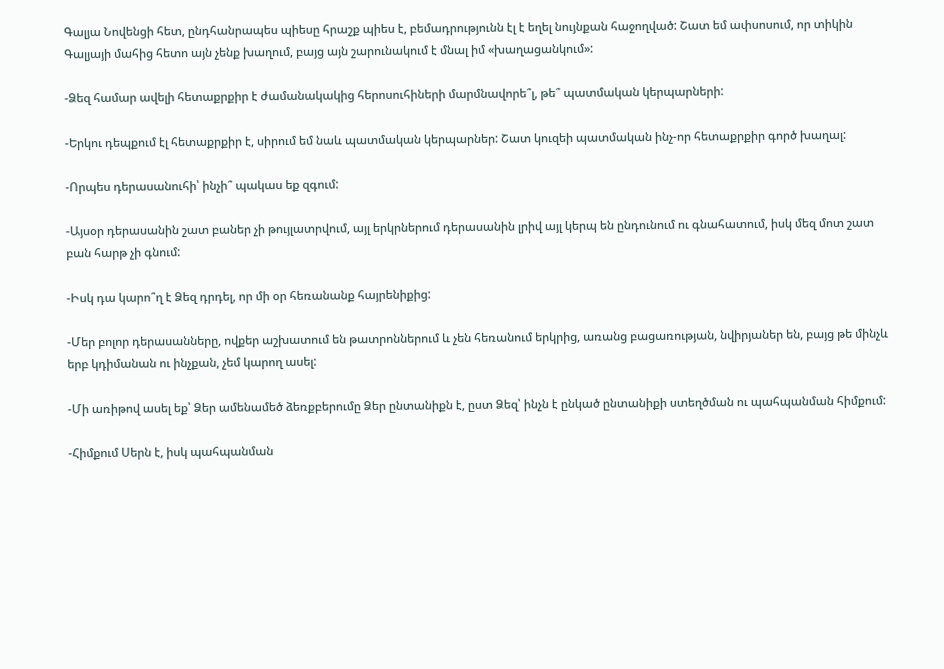Գալյա Նովենցի հետ, ընդհանրապես պիեսը հրաշք պիես է, բեմադրությունն էլ է եղել նույնքան հաջողված: Շատ եմ ափսոսում, որ տիկին Գալյայի մահից հետո այն չենք խաղում, բայց այն շարունակում է մնալ իմ «խաղացանկում»:

-Ձեզ համար ավելի հետաքրքիր է ժամանակակից հերոսուհիների մարմնավորե՞լ, թե՞ պատմական կերպարների:

-Երկու դեպքում էլ հետաքրքիր է, սիրում եմ նաև պատմական կերպարներ: Շատ կուզեի պատմական ինչ-որ հետաքրքիր գործ խաղալ:

-Որպես դերասանուհի՝ ինչի՞ պակաս եք զգում:

-Այսօր դերասանին շատ բաներ չի թույլատրվում, այլ երկրներում դերասանին լրիվ այլ կերպ են ընդունում ու գնահատում, իսկ մեզ մոտ շատ բան հարթ չի գնում:

-Իսկ դա կարո՞ղ է Ձեզ դրդել, որ մի օր հեռանանք հայրենիքից:

-Մեր բոլոր դերասանները, ովքեր աշխատում են թատրոններում և չեն հեռանում երկրից, առանց բացառության, նվիրյաներ են, բայց թե մինչև երբ կդիմանան ու ինչքան, չեմ կարող ասել:

-Մի առիթով ասել եք՝ Ձեր ամենամեծ ձեռքբերումը Ձեր ընտանիքն է, ըստ Ձեզ՝ ինչն է ընկած ընտանիքի ստեղծման ու պահպանման հիմքում:

-Հիմքում Սերն է, իսկ պահպանման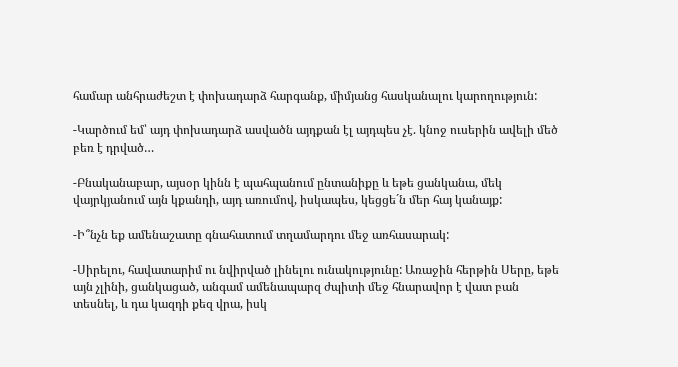համար անհրաժեշտ է փոխադարձ հարգանք, միմյանց հասկանալու կարողություն:

-Կարծում եմ՝ այդ փոխադարձ ասվածն այդքան էլ այդպես չէ. կնոջ ուսերին ավելի մեծ բեռ է դրված…

-Բնականաբար, այսօր կինն է պահպանում ընտանիքը և եթե ցանկանա, մեկ վայրկյանում այն կքանդի, այդ առումով, իսկապես, կեցցե´ն մեր հայ կանայք:

-Ի՞նչն եք ամենաշատը գնահատում տղամարդու մեջ առհասարակ:

-Սիրելու, հավատարիմ ու նվիրված լինելու ունակությունը: Առաջին հերթին Սերը, եթե այն չլինի, ցանկացած, անգամ ամենապարզ ժպիտի մեջ հնարավոր է վատ բան տեսնել, և դա կազդի քեզ վրա, իսկ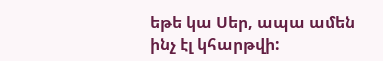եթե կա Սեր, ապա ամեն ինչ էլ կհարթվի: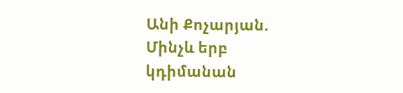Անի Քոչարյան. Մինչև երբ կդիմանան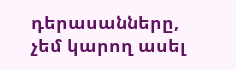դերասանները, չեմ կարող ասել